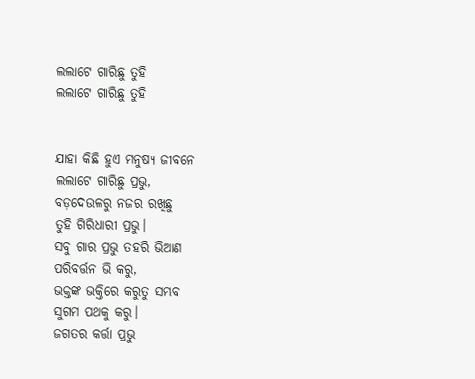ଲଲାଟେ ଗାରିଛୁ ତୁହି
ଲଲାଟେ ଗାରିଛୁ ତୁହି


ଯାହା କିଛି ହୁଏ ମନୁଷ୍ୟ ଜୀବନେ
ଲଲାଟେ ଗାରିଛୁ ପ୍ରଭୁ,
ବଡ଼ଦେଉଳରୁ ନଜର ରଖିଛୁ
ତୁହି ଗିରିଧାରୀ ପ୍ରଭୁ।
ସବୁ ଗାର ପ୍ରଭୁ ତହରି ଭିଆଣ
ପରିବର୍ତ୍ତନ ଭି କରୁ,
ଭକ୍ତଙ୍କ ଭକ୍ତିରେ କରୁତୁ ସମ୍ଭବ
ସୁଗମ ପଥକୁ କରୁ।
ଜଗତର କର୍ତ୍ତା ପ୍ରଭୁ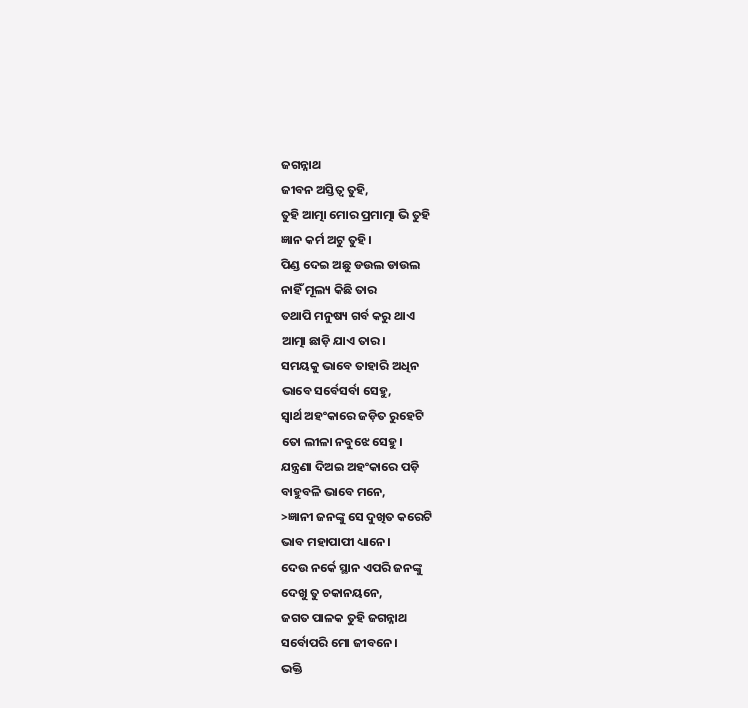ଜଗନ୍ନାଥ
ଜୀବନ ଅସ୍ତିତ୍ୱ ତୁହି,
ତୁହି ଆତ୍ମା ମୋର ପ୍ରମାତ୍ମା ଭି ତୁହି
ଜ୍ଞାନ କର୍ମ ଅଟୁ ତୁହି।
ପିଣ୍ଡ ଦେଇ ଅଛୁ ଡଉଲ ଡାଉଲ
ନାହିଁ ମୂଲ୍ୟ କିଛି ତାର
ତଥାପି ମନୁଷ୍ୟ ଗର୍ବ କରୁ ଥାଏ
ଆତ୍ମା ଛାଡ଼ି ଯାଏ ତାର।
ସମୟକୁ ଭାବେ ତାହାରି ଅଧିନ
ଭାବେ ସର୍ବେସର୍ବା ସେହୁ,
ସ୍ବାର୍ଥ ଅହଂକାରେ ଜଡ଼ିତ ରୁହେଟି
ତୋ ଲୀଳା ନବୁଝେ ସେହୁ।
ଯନ୍ତ୍ରଣା ଦିଅଇ ଅହଂକାରେ ପଡ଼ି
ବାହୁବଳି ଭାବେ ମନେ,
>ଜ୍ଞାନୀ ଜନଙ୍କୁ ସେ ଦୁଖିତ କରେଟି
ଭାବ ମହାପାପୀ ଧ୍ୟାନେ।
ଦେଉ ନର୍କେ ସ୍ଥାନ ଏପରି ଜନଙ୍କୁ
ଦେଖୁ ତୁ ଚକାନୟନେ,
ଜଗତ ପାଳକ ତୁହି ଜଗନ୍ନାଥ
ସର୍ବୋପରି ମୋ ଜୀବନେ।
ଭକ୍ତି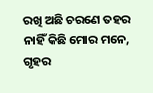ରଖି ଅଛି ଚରଣେ ତହର
ନାହିଁ କିଛି ମୋର ମନେ,
ଗୃହର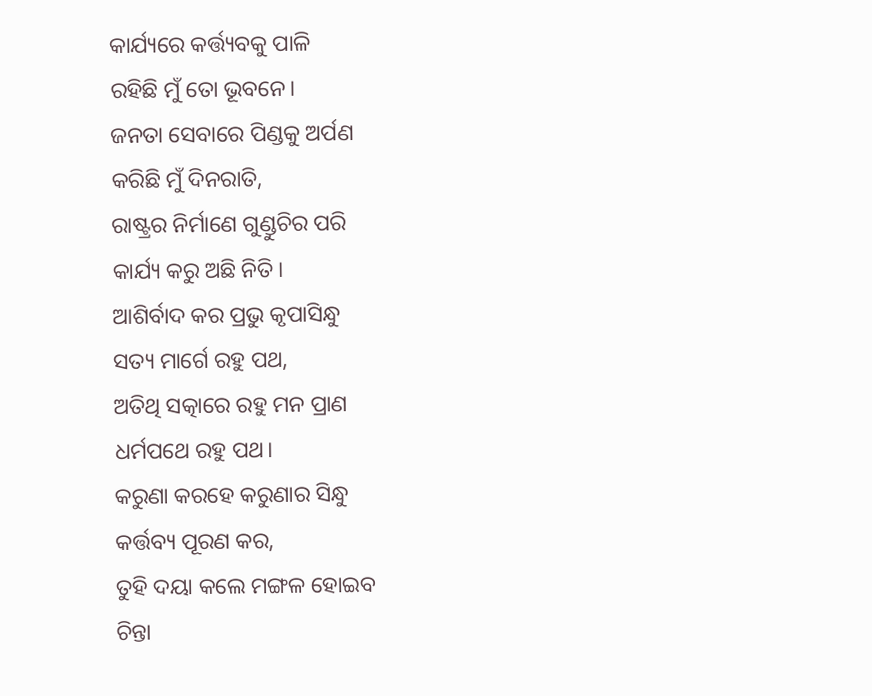କାର୍ଯ୍ୟରେ କର୍ତ୍ତ୍ୟବକୁ ପାଳି
ରହିଛି ମୁଁ ତୋ ଭୂବନେ।
ଜନତା ସେବାରେ ପିଣ୍ଡକୁ ଅର୍ପଣ
କରିଛି ମୁଁ ଦିନରାତି,
ରାଷ୍ଟ୍ରର ନିର୍ମାଣେ ଗୁଣ୍ଡୁଚିର ପରି
କାର୍ଯ୍ୟ କରୁ ଅଛି ନିତି।
ଆଶିର୍ବାଦ କର ପ୍ରଭୁ କୃପାସିନ୍ଧୁ
ସତ୍ୟ ମାର୍ଗେ ରହୁ ପଥ,
ଅତିଥି ସତ୍କାରେ ରହୁ ମନ ପ୍ରାଣ
ଧର୍ମପଥେ ରହୁ ପଥ।
କରୁଣା କରହେ କରୁଣାର ସିନ୍ଧୁ
କର୍ତ୍ତବ୍ୟ ପୂରଣ କର,
ତୁହି ଦୟା କଲେ ମଙ୍ଗଳ ହୋଇବ
ଚିନ୍ତା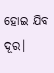ହୋଇ ଯିବ ଦୂର।